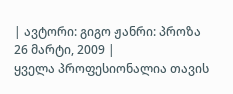| ავტორი: გიგო ჟანრი: პროზა 26 მარტი, 2009 |
ყველა პროფესიონალია თავის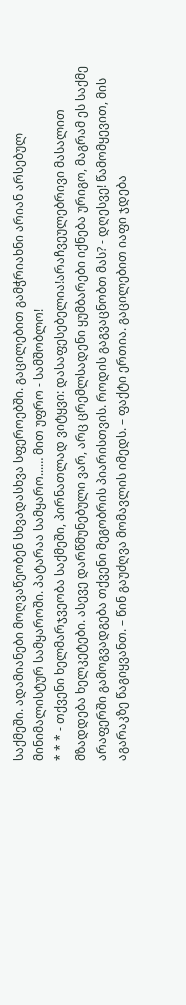საქმეში. ადამიანები მოღვაწეობენ სხვადასხვა სფეროებში. გაცილებით გამჭრიახნი არიან არსებულ მინიმალისტურ სამყაროში. პატარაა სამყარო...… მით უფრო - სამშობლო!
* * * - თქვენი ხელმარჯვეობა საქმეში, პირნათლად ვიტყვი: დასაფესებელია!არაჩვეულებრივი მასალით მზადდება ხელკეტები. ასევე დარწმუნებული ვარ, არც ცრემლსადენი ყუმბარები იქნება ურიგო, მაგრამ ეს საქმე არაფერში გამოგვადგება თქვენი მეგობრის პიარისთვის. როდის გაგვაცნობთ მას? - დღესვე! წამომყევით, მის აგარაკზე წაგიყვანთ. – წინ გაუძღვა მომავლის იმედს. – ფაქტი ერთია. გაცილებით იაფი ჯდება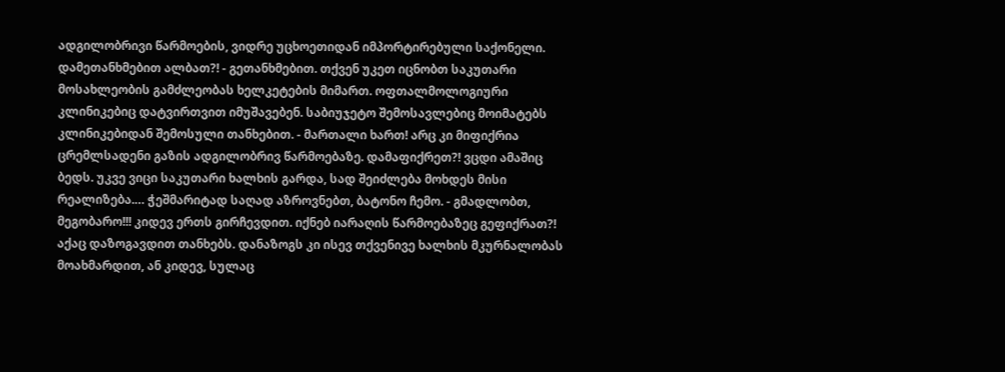ადგილობრივი წარმოების, ვიდრე უცხოეთიდან იმპორტირებული საქონელი. დამეთანხმებით ალბათ?! - გეთანხმებით. თქვენ უკეთ იცნობთ საკუთარი მოსახლეობის გამძლეობას ხელკეტების მიმართ. ოფთალმოლოგიური კლინიკებიც დატვირთვით იმუშავებენ. საბიუჯეტო შემოსავლებიც მოიმატებს კლინიკებიდან შემოსული თანხებით. - მართალი ხართ! არც კი მიფიქრია ცრემლსადენი გაზის ადგილობრივ წარმოებაზე. დამაფიქრეთ?! ვცდი ამაშიც ბედს. უკვე ვიცი საკუთარი ხალხის გარდა, სად შეიძლება მოხდეს მისი რეალიზება.… ჭეშმარიტად საღად აზროვნებთ, ბატონო ჩემო. - გმადლობთ, მეგობარო!!! კიდევ ერთს გირჩევდით. იქნებ იარაღის წარმოებაზეც გეფიქრათ?! აქაც დაზოგავდით თანხებს. დანაზოგს კი ისევ თქვენივე ხალხის მკურნალობას მოახმარდით, ან კიდევ, სულაც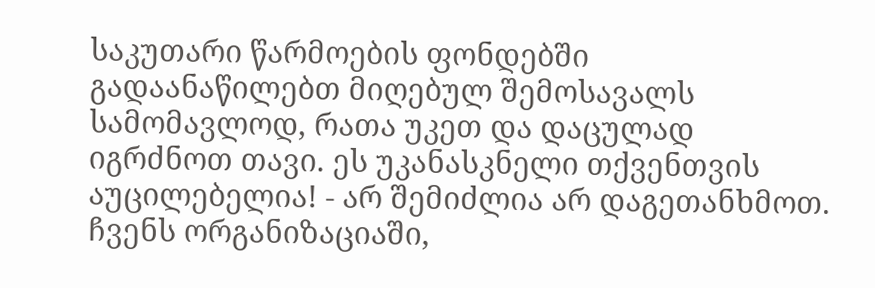საკუთარი წარმოების ფონდებში გადაანაწილებთ მიღებულ შემოსავალს სამომავლოდ, რათა უკეთ და დაცულად იგრძნოთ თავი. ეს უკანასკნელი თქვენთვის აუცილებელია! - არ შემიძლია არ დაგეთანხმოთ. ჩვენს ორგანიზაციაში,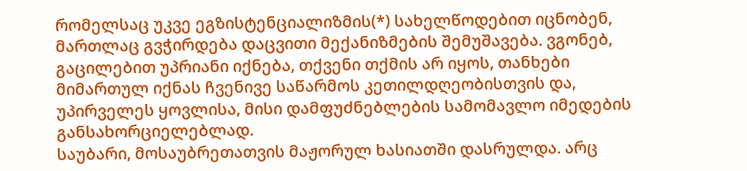რომელსაც უკვე ეგზისტენციალიზმის(*) სახელწოდებით იცნობენ, მართლაც გვჭირდება დაცვითი მექანიზმების შემუშავება. ვგონებ, გაცილებით უპრიანი იქნება, თქვენი თქმის არ იყოს, თანხები მიმართულ იქნას ჩვენივე საწარმოს კეთილდღეობისთვის და, უპირველეს ყოვლისა, მისი დამფუძნებლების სამომავლო იმედების განსახორციელებლად.
საუბარი, მოსაუბრეთათვის მაჟორულ ხასიათში დასრულდა. არც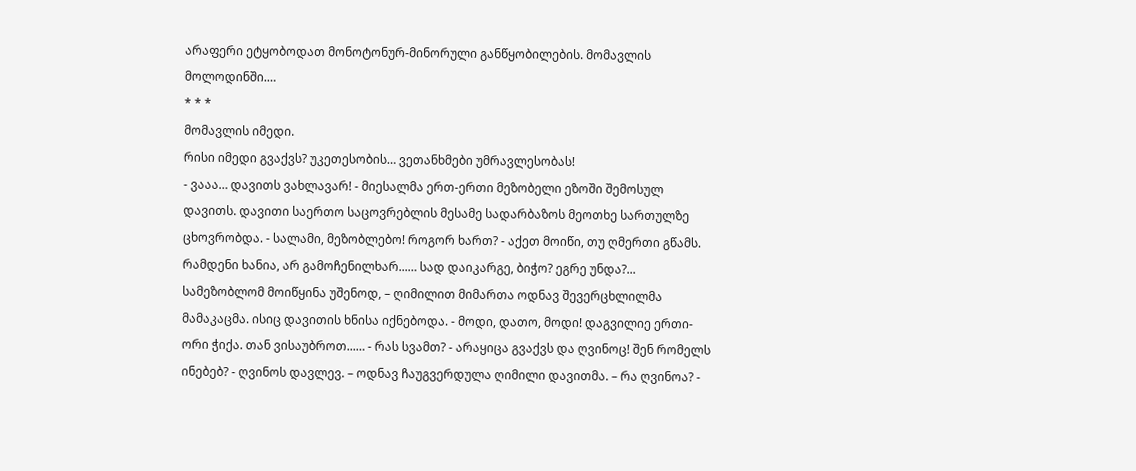არაფერი ეტყობოდათ მონოტონურ-მინორული განწყობილების. მომავლის მოლოდინში.…
* * *
მომავლის იმედი.
რისი იმედი გვაქვს? უკეთესობის… ვეთანხმები უმრავლესობას!
- ვააა… დავითს ვახლავარ! - მიესალმა ერთ-ერთი მეზობელი ეზოში შემოსულ დავითს. დავითი საერთო საცოვრებლის მესამე სადარბაზოს მეოთხე სართულზე ცხოვრობდა. - სალამი, მეზობლებო! როგორ ხართ? - აქეთ მოიწი, თუ ღმერთი გწამს. რამდენი ხანია, არ გამოჩენილხარ...… სად დაიკარგე, ბიჭო? ეგრე უნდა?... სამეზობლომ მოიწყინა უშენოდ, – ღიმილით მიმართა ოდნავ შევერცხლილმა მამაკაცმა. ისიც დავითის ხნისა იქნებოდა. - მოდი, დათო, მოდი! დაგვილიე ერთი-ორი ჭიქა. თან ვისაუბროთ...… - რას სვამთ? - არაყიცა გვაქვს და ღვინოც! შენ რომელს ინებებ? - ღვინოს დავლევ. – ოდნავ ჩაუგვერდულა ღიმილი დავითმა. – რა ღვინოა? -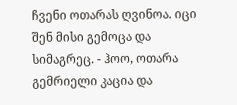ჩვენი ოთარას ღვინოა. იცი შენ მისი გემოცა და სიმაგრეც. - ჰოო, ოთარა გემრიელი კაცია და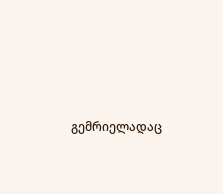გემრიელადაც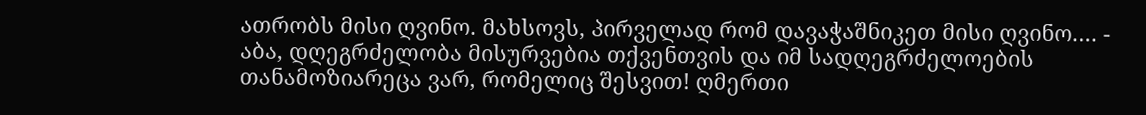ათრობს მისი ღვინო. მახსოვს, პირველად რომ დავაჭაშნიკეთ მისი ღვინო.… - აბა, დღეგრძელობა მისურვებია თქვენთვის და იმ სადღეგრძელოების თანამოზიარეცა ვარ, რომელიც შესვით! ღმერთი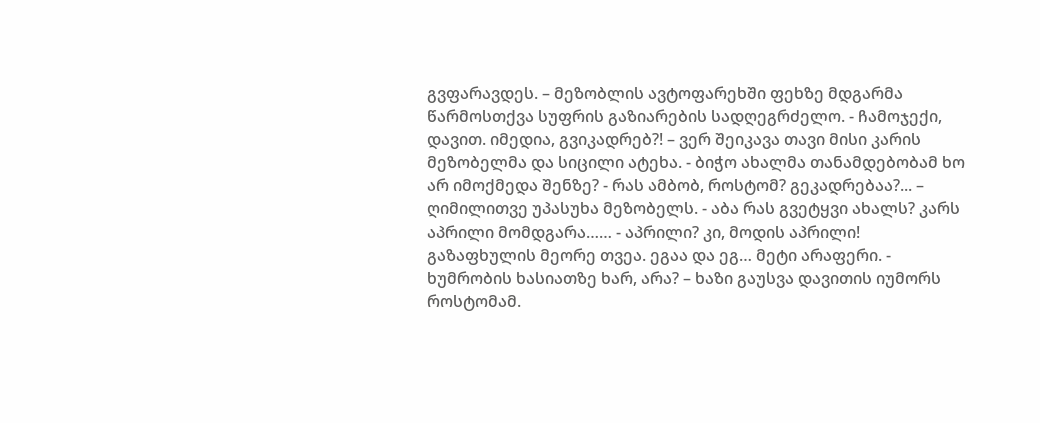გვფარავდეს. – მეზობლის ავტოფარეხში ფეხზე მდგარმა წარმოსთქვა სუფრის გაზიარების სადღეგრძელო. - ჩამოჯექი, დავით. იმედია, გვიკადრებ?! – ვერ შეიკავა თავი მისი კარის მეზობელმა და სიცილი ატეხა. - ბიჭო ახალმა თანამდებობამ ხო არ იმოქმედა შენზე? - რას ამბობ, როსტომ? გეკადრებაა?... – ღიმილითვე უპასუხა მეზობელს. - აბა რას გვეტყვი ახალს? კარს აპრილი მომდგარა…… - აპრილი? კი, მოდის აპრილი! გაზაფხულის მეორე თვეა. ეგაა და ეგ… მეტი არაფერი. - ხუმრობის ხასიათზე ხარ, არა? – ხაზი გაუსვა დავითის იუმორს როსტომამ.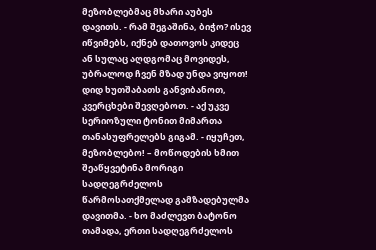მეზობლებმაც მხარი აუბეს დავითს. - რამ შეგაშინა, ბიჭო? ისევ იწვიმებს, იქნებ დათოვოს კიდეც ან სულაც აღდგომაც მოვიდეს, უბრალოდ ჩვენ მზად უნდა ვიყოთ! დიდ ხუთშაბათს განვიბანოთ, კვერცხები შევღებოთ. - აქ უკვე სერიოზული ტონით მიმართა თანასუფრელებს გიგამ. - იყუჩეთ, მეზობლებო! – მოწოდების ხმით შეაწყვეტინა მორიგი სადღეგრძელოს წარმოსათქმელად გამზადებულმა დავითმა. - ხო მაძლევთ ბატონო თამადა, ერთი სადღეგრძელოს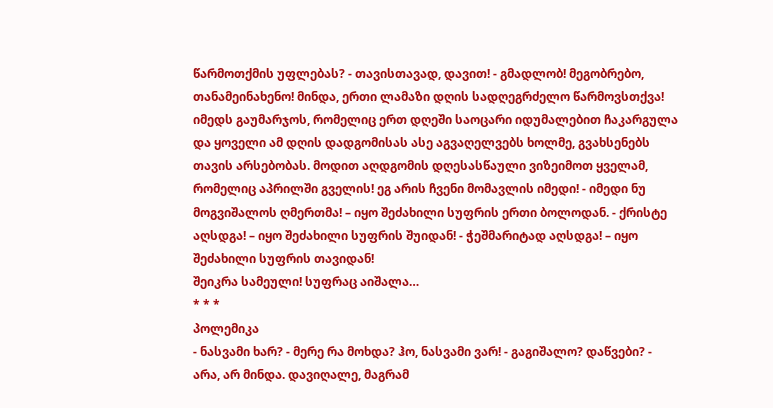წარმოთქმის უფლებას? - თავისთავად, დავით! - გმადლობ! მეგობრებო, თანამეინახენო! მინდა, ერთი ლამაზი დღის სადღეგრძელო წარმოვსთქვა! იმედს გაუმარჯოს, რომელიც ერთ დღეში საოცარი იდუმალებით ჩაკარგულა და ყოველი ამ დღის დადგომისას ასე აგვაღელვებს ხოლმე, გვახსენებს თავის არსებობას. მოდით აღდგომის დღესასწაული ვიზეიმოთ ყველამ, რომელიც აპრილში გველის! ეგ არის ჩვენი მომავლის იმედი! - იმედი ნუ მოგვიშალოს ღმერთმა! – იყო შეძახილი სუფრის ერთი ბოლოდან. - ქრისტე აღსდგა! – იყო შეძახილი სუფრის შუიდან! - ჭეშმარიტად აღსდგა! – იყო შეძახილი სუფრის თავიდან!
შეიკრა სამეული! სუფრაც აიშალა…
* * *
პოლემიკა
- ნასვამი ხარ? - მერე რა მოხდა? ჰო, ნასვამი ვარ! - გაგიშალო? დაწვები? - არა, არ მინდა. დავიღალე, მაგრამ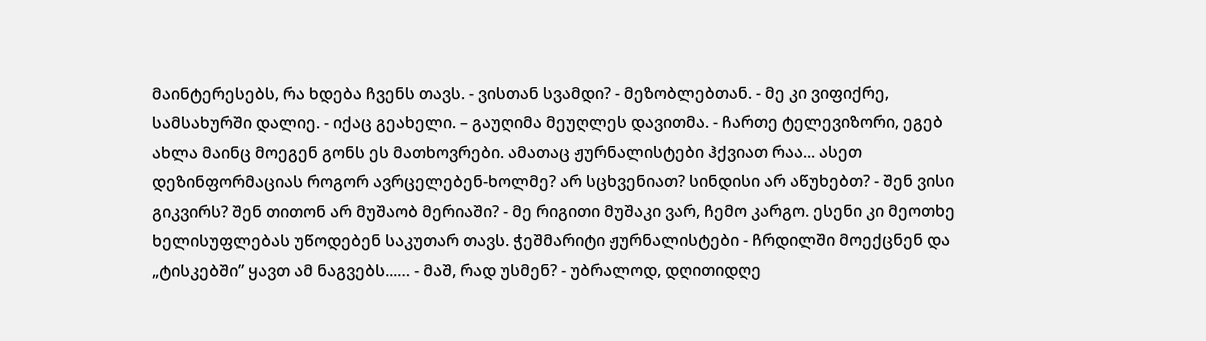მაინტერესებს, რა ხდება ჩვენს თავს. - ვისთან სვამდი? - მეზობლებთან. - მე კი ვიფიქრე, სამსახურში დალიე. - იქაც გეახელი. – გაუღიმა მეუღლეს დავითმა. - ჩართე ტელევიზორი, ეგებ ახლა მაინც მოეგენ გონს ეს მათხოვრები. ამათაც ჟურნალისტები ჰქვიათ რაა... ასეთ დეზინფორმაციას როგორ ავრცელებენ-ხოლმე? არ სცხვენიათ? სინდისი არ აწუხებთ? - შენ ვისი გიკვირს? შენ თითონ არ მუშაობ მერიაში? - მე რიგითი მუშაკი ვარ, ჩემო კარგო. ესენი კი მეოთხე ხელისუფლებას უწოდებენ საკუთარ თავს. ჭეშმარიტი ჟურნალისტები - ჩრდილში მოექცნენ და „ტისკებში” ყავთ ამ ნაგვებს...… - მაშ, რად უსმენ? - უბრალოდ, დღითიდღე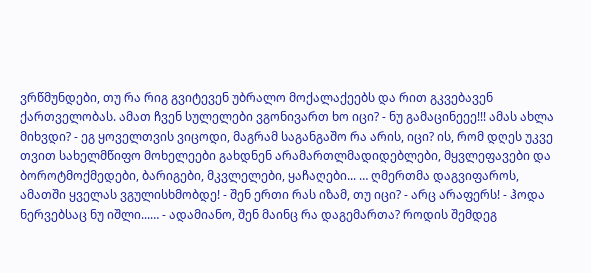ვრწმუნდები, თუ რა რიგ გვიტევენ უბრალო მოქალაქეებს და რით გკვებავენ ქართველობას. ამათ ჩვენ სულელები ვგონივართ ხო იცი? - ნუ გამაცინეეე!!! ამას ახლა მიხვდი? - ეგ ყოველთვის ვიცოდი, მაგრამ საგანგაშო რა არის, იცი? ის, რომ დღეს უკვე თვით სახელმწიფო მოხელეები გახდნენ არამართლმადიდებლები, მყვლეფავები და ბოროტმოქმედები, ბარიგები, მკვლელები, ყაჩაღები... … ღმერთმა დაგვიფაროს, ამათში ყველას ვგულისხმობდე! - შენ ერთი რას იზამ, თუ იცი? - არც არაფერს! - ჰოდა ნერვებსაც ნუ იშლი...… - ადამიანო, შენ მაინც რა დაგემართა? როდის შემდეგ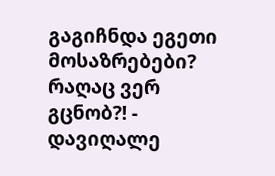გაგიჩნდა ეგეთი მოსაზრებები? რაღაც ვერ გცნობ?! - დავიღალე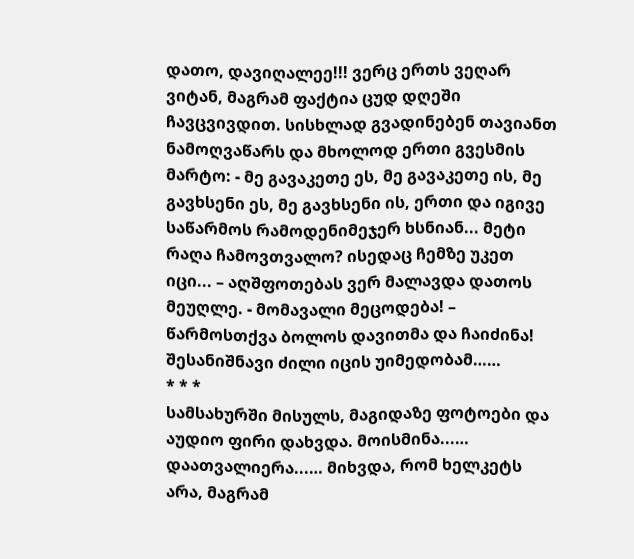დათო, დავიღალეე!!! ვერც ერთს ვეღარ ვიტან, მაგრამ ფაქტია ცუდ დღეში ჩავცვივდით. სისხლად გვადინებენ თავიანთ ნამოღვაწარს და მხოლოდ ერთი გვესმის მარტო: - მე გავაკეთე ეს, მე გავაკეთე ის, მე გავხსენი ეს, მე გავხსენი ის, ერთი და იგივე საწარმოს რამოდენიმეჯერ ხსნიან... მეტი რაღა ჩამოვთვალო? ისედაც ჩემზე უკეთ იცი... – აღშფოთებას ვერ მალავდა დათოს მეუღლე. - მომავალი მეცოდება! – წარმოსთქვა ბოლოს დავითმა და ჩაიძინა!
შესანიშნავი ძილი იცის უიმედობამ……
* * *
სამსახურში მისულს, მაგიდაზე ფოტოები და აუდიო ფირი დახვდა. მოისმინა...… დაათვალიერა...… მიხვდა, რომ ხელკეტს არა, მაგრამ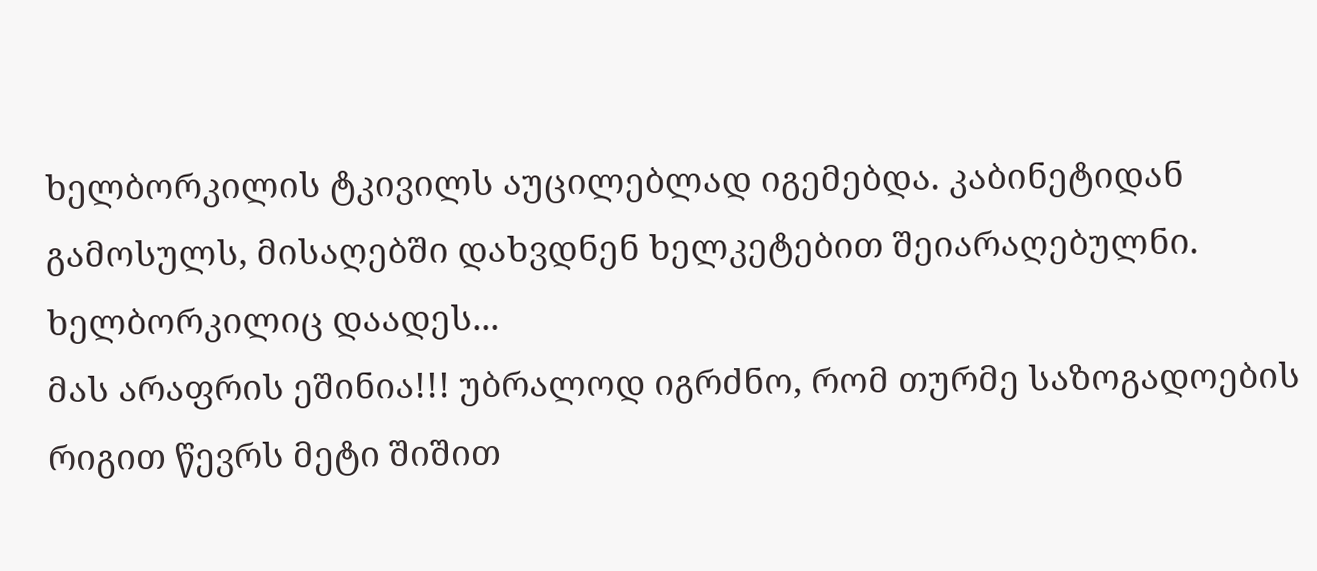ხელბორკილის ტკივილს აუცილებლად იგემებდა. კაბინეტიდან გამოსულს, მისაღებში დახვდნენ ხელკეტებით შეიარაღებულნი. ხელბორკილიც დაადეს...
მას არაფრის ეშინია!!! უბრალოდ იგრძნო, რომ თურმე საზოგადოების რიგით წევრს მეტი შიშით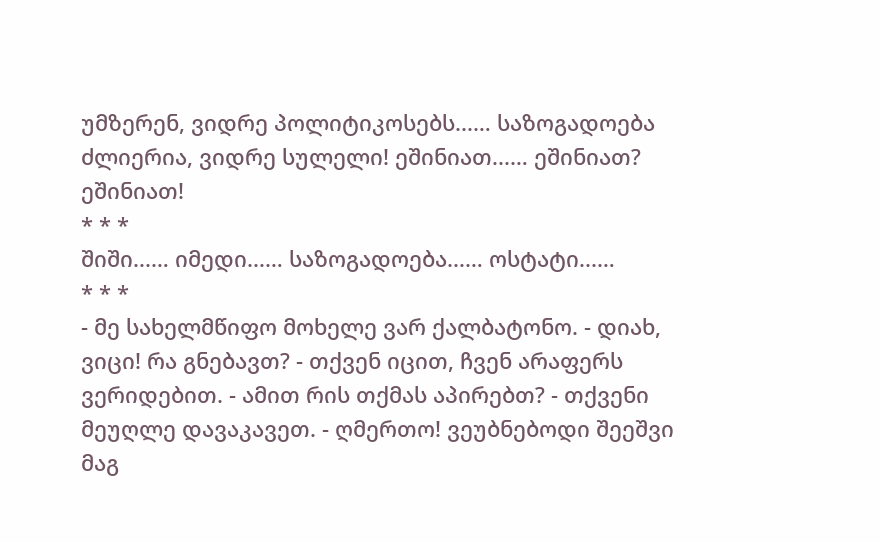უმზერენ, ვიდრე პოლიტიკოსებს...… საზოგადოება ძლიერია, ვიდრე სულელი! ეშინიათ...… ეშინიათ? ეშინიათ!
* * *
შიში...… იმედი...… საზოგადოება...… ოსტატი...…
* * *
- მე სახელმწიფო მოხელე ვარ ქალბატონო. - დიახ, ვიცი! რა გნებავთ? - თქვენ იცით, ჩვენ არაფერს ვერიდებით. - ამით რის თქმას აპირებთ? - თქვენი მეუღლე დავაკავეთ. - ღმერთო! ვეუბნებოდი შეეშვი მაგ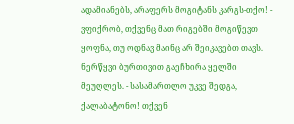ადამიანებს, არაფერს მოგიტანს კარგს-თქო! - ვფიქრობ, თქვენც მათ რიგებში მოგიწევთ ყოფნა, თუ ოდნავ მაინც არ შეიკავებთ თავს. ნერწყვი ბურთივით გაეჩხირა ყელში მეუღლეს. - სასამართლო უკვე შედგა, ქალაბატონო! თქვენ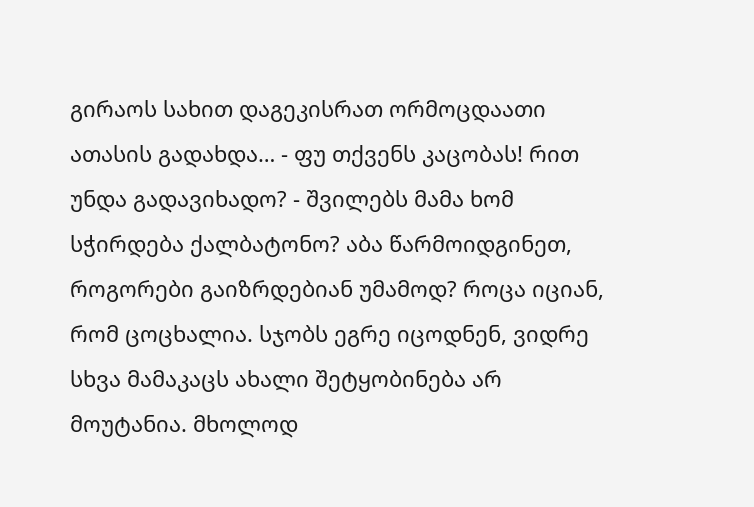გირაოს სახით დაგეკისრათ ორმოცდაათი ათასის გადახდა… - ფუ თქვენს კაცობას! რით უნდა გადავიხადო? - შვილებს მამა ხომ სჭირდება ქალბატონო? აბა წარმოიდგინეთ, როგორები გაიზრდებიან უმამოდ? როცა იციან, რომ ცოცხალია. სჯობს ეგრე იცოდნენ, ვიდრე სხვა მამაკაცს ახალი შეტყობინება არ მოუტანია. მხოლოდ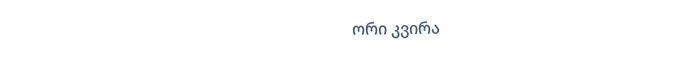ორი კვირა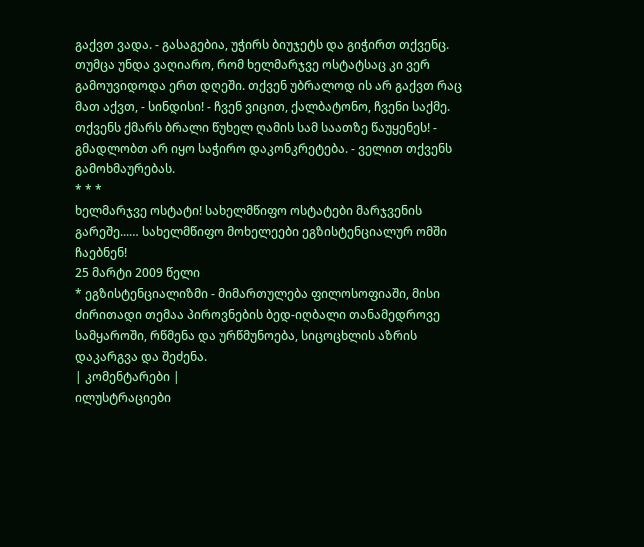გაქვთ ვადა. - გასაგებია, უჭირს ბიუჯეტს და გიჭირთ თქვენც. თუმცა უნდა ვაღიარო, რომ ხელმარჯვე ოსტატსაც კი ვერ გამოუვიდოდა ერთ დღეში. თქვენ უბრალოდ ის არ გაქვთ რაც მათ აქვთ, - სინდისი! - ჩვენ ვიცით, ქალბატონო, ჩვენი საქმე. თქვენს ქმარს ბრალი წუხელ ღამის სამ საათზე წაუყენეს! - გმადლობთ არ იყო საჭირო დაკონკრეტება. - ველით თქვენს გამოხმაურებას.
* * *
ხელმარჯვე ოსტატი! სახელმწიფო ოსტატები მარჯვენის გარეშე...… სახელმწიფო მოხელეები ეგზისტენციალურ ომში ჩაებნენ!
25 მარტი 2009 წელი
* ეგზისტენციალიზმი - მიმართულება ფილოსოფიაში, მისი ძირითადი თემაა პიროვნების ბედ-იღბალი თანამედროვე სამყაროში, რწმენა და ურწმუნოება, სიცოცხლის აზრის დაკარგვა და შეძენა.
| კომენტარები |
ილუსტრაციები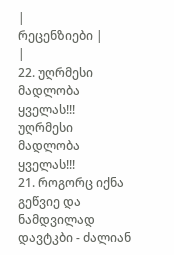|
რეცენზიები |
|
22. უღრმესი მადლობა ყველას!!! უღრმესი მადლობა ყველას!!!
21. როგორც იქნა გეწვიე და ნამდვილად დავტკბი - ძალიან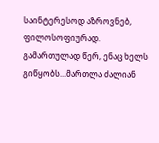საინტერესოდ აზროვნებ, ფილოსოფიურად. გამართულად წერ, ენაც ხელს გიწყობს...მართლა ძალიან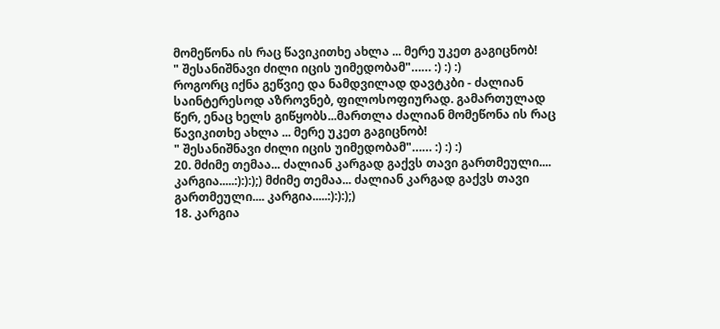მომეწონა ის რაც წავიკითხე ახლა ... მერე უკეთ გაგიცნობ!
" შესანიშნავი ძილი იცის უიმედობამ"…… :) :) :)
როგორც იქნა გეწვიე და ნამდვილად დავტკბი - ძალიან საინტერესოდ აზროვნებ, ფილოსოფიურად. გამართულად წერ, ენაც ხელს გიწყობს...მართლა ძალიან მომეწონა ის რაც წავიკითხე ახლა ... მერე უკეთ გაგიცნობ!
" შესანიშნავი ძილი იცის უიმედობამ"…… :) :) :)
20. მძიმე თემაა... ძალიან კარგად გაქვს თავი გართმეული.... კარგია.....:):):);) მძიმე თემაა... ძალიან კარგად გაქვს თავი გართმეული.... კარგია.....:):):);)
18. კარგია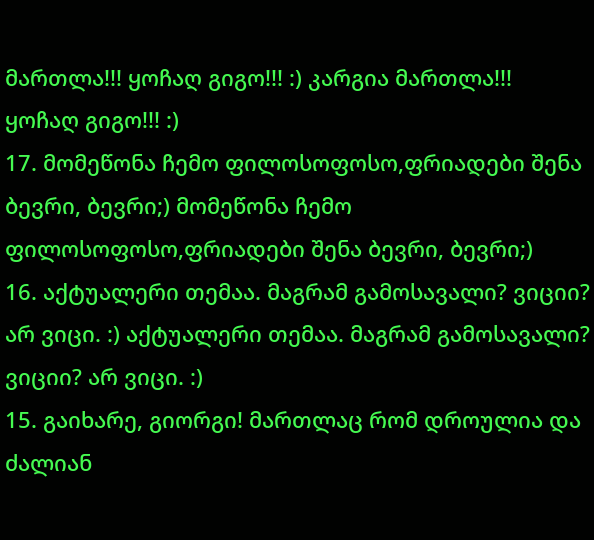მართლა!!! ყოჩაღ გიგო!!! :) კარგია მართლა!!! ყოჩაღ გიგო!!! :)
17. მომეწონა ჩემო ფილოსოფოსო,ფრიადები შენა ბევრი, ბევრი;) მომეწონა ჩემო ფილოსოფოსო,ფრიადები შენა ბევრი, ბევრი;)
16. აქტუალერი თემაა. მაგრამ გამოსავალი? ვიციი? არ ვიცი. :) აქტუალერი თემაა. მაგრამ გამოსავალი? ვიციი? არ ვიცი. :)
15. გაიხარე, გიორგი! მართლაც რომ დროულია და ძალიან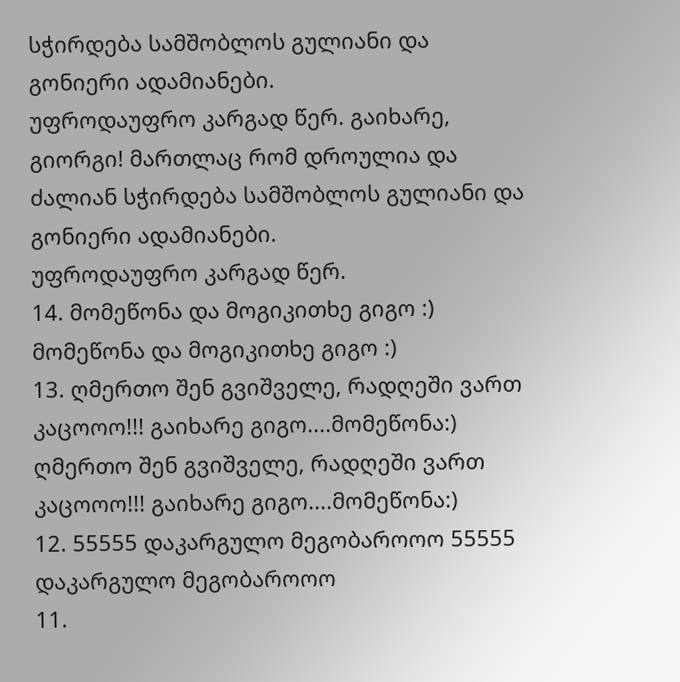სჭირდება სამშობლოს გულიანი და გონიერი ადამიანები.
უფროდაუფრო კარგად წერ. გაიხარე, გიორგი! მართლაც რომ დროულია და ძალიან სჭირდება სამშობლოს გულიანი და გონიერი ადამიანები.
უფროდაუფრო კარგად წერ.
14. მომეწონა და მოგიკითხე გიგო :) მომეწონა და მოგიკითხე გიგო :)
13. ღმერთო შენ გვიშველე, რადღეში ვართ კაცოოო!!! გაიხარე გიგო....მომეწონა:) ღმერთო შენ გვიშველე, რადღეში ვართ კაცოოო!!! გაიხარე გიგო....მომეწონა:)
12. 55555 დაკარგულო მეგობაროოო 55555 დაკარგულო მეგობაროოო
11.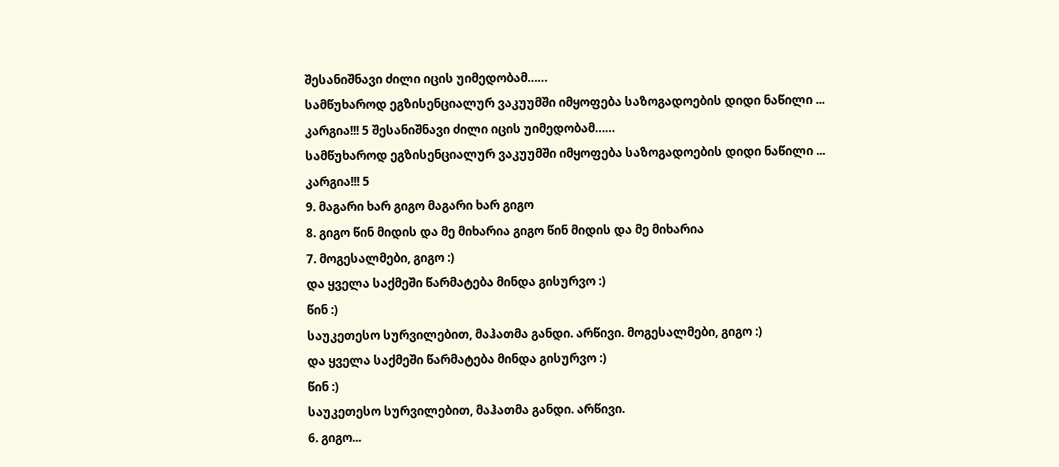შესანიშნავი ძილი იცის უიმედობამ……
სამწუხაროდ ეგზისენციალურ ვაკუუმში იმყოფება საზოგადოების დიდი ნაწილი ...
კარგია!!! 5 შესანიშნავი ძილი იცის უიმედობამ……
სამწუხაროდ ეგზისენციალურ ვაკუუმში იმყოფება საზოგადოების დიდი ნაწილი ...
კარგია!!! 5
9. მაგარი ხარ გიგო მაგარი ხარ გიგო
8. გიგო წინ მიდის და მე მიხარია გიგო წინ მიდის და მე მიხარია
7. მოგესალმები, გიგო :)
და ყველა საქმეში წარმატება მინდა გისურვო :)
წინ :)
საუკეთესო სურვილებით, მაჰათმა განდი. არწივი. მოგესალმები, გიგო :)
და ყველა საქმეში წარმატება მინდა გისურვო :)
წინ :)
საუკეთესო სურვილებით, მაჰათმა განდი. არწივი.
6. გიგო...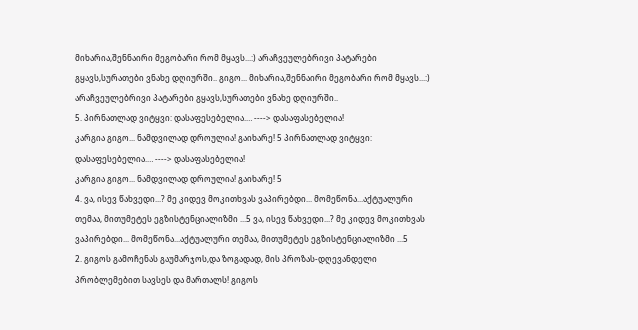მიხარია,შენნაირი მეგობარი რომ მყავს...:) არაჩვეულებრივი პატარები გყავს,სურათები ვნახე დღიურში.. გიგო... მიხარია,შენნაირი მეგობარი რომ მყავს...:) არაჩვეულებრივი პატარები გყავს,სურათები ვნახე დღიურში..
5. პირნათლად ვიტყვი: დასაფესებელია.… ----> დასაფასებელია!
კარგია გიგო... ნამდვილად დროულია! გაიხარე! 5 პირნათლად ვიტყვი: დასაფესებელია.… ----> დასაფასებელია!
კარგია გიგო... ნამდვილად დროულია! გაიხარე! 5
4. ვა, ისევ წახვედი...? მე კიდევ მოკითხვას ვაპირებდი... მომეწონა...აქტუალური თემაა, მითუმეტეს ეგზისტენციალიზმი ...5 ვა, ისევ წახვედი...? მე კიდევ მოკითხვას ვაპირებდი... მომეწონა...აქტუალური თემაა, მითუმეტეს ეგზისტენციალიზმი ...5
2. გიგოს გამოჩენას გაუმარჯოს,და ზოგადად, მის პროზას-დღევანდელი პრობლემებით სავსეს და მართალს! გიგოს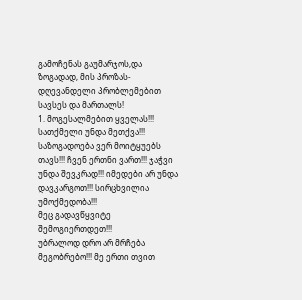გამოჩენას გაუმარჯოს,და ზოგადად, მის პროზას-დღევანდელი პრობლემებით სავსეს და მართალს!
1. მოგესალმებით ყველას!!! სათქმელი უნდა მეთქვა!!! საზოგადოება ვერ მოიტყუებს თავს!!! ჩვენ ერთნი ვართ!!! ჯაჭვი უნდა შევკრად!!! იმედები არ უნდა დავკარგოთ!!! სირცხვილია უმოქმედობა!!!
მეც გადავწყვიტე შემოგიერთდეთ!!!
უბრალოდ დრო არ მრჩება მეგობრებო!!! მე ერთი თვით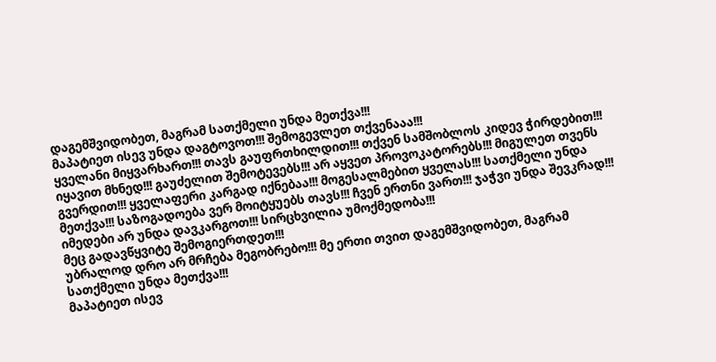დაგემშვიდობეთ, მაგრამ სათქმელი უნდა მეთქვა!!!
მაპატიეთ ისევ უნდა დაგტოვოთ!!! შემოგევლეთ თქვენააა!!!
ყველანი მიყვარხართ!!! თავს გაუფრთხილდით!!! თქვენ სამშობლოს კიდევ ჭირდებით!!! იყავით მხნედ!!! გაუძელით შემოტევებს!!! არ აყვეთ პროვოკატორებს!!! მიგულეთ თვენს გვერდით!!! ყველაფერი კარგად იქნებაა!!! მოგესალმებით ყველას!!! სათქმელი უნდა მეთქვა!!! საზოგადოება ვერ მოიტყუებს თავს!!! ჩვენ ერთნი ვართ!!! ჯაჭვი უნდა შევკრად!!! იმედები არ უნდა დავკარგოთ!!! სირცხვილია უმოქმედობა!!!
მეც გადავწყვიტე შემოგიერთდეთ!!!
უბრალოდ დრო არ მრჩება მეგობრებო!!! მე ერთი თვით დაგემშვიდობეთ, მაგრამ სათქმელი უნდა მეთქვა!!!
მაპატიეთ ისევ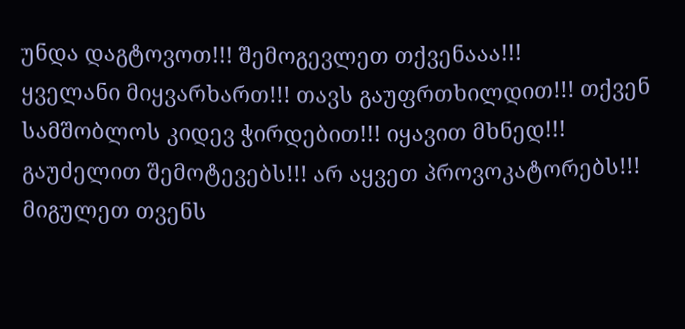უნდა დაგტოვოთ!!! შემოგევლეთ თქვენააა!!!
ყველანი მიყვარხართ!!! თავს გაუფრთხილდით!!! თქვენ სამშობლოს კიდევ ჭირდებით!!! იყავით მხნედ!!! გაუძელით შემოტევებს!!! არ აყვეთ პროვოკატორებს!!! მიგულეთ თვენს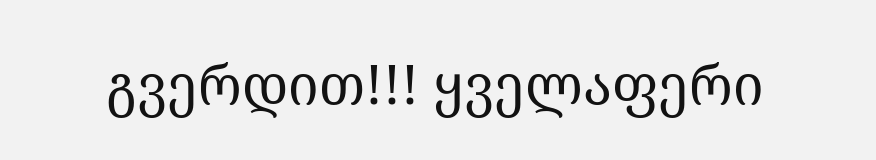გვერდით!!! ყველაფერი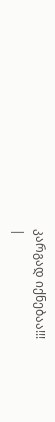კარგად იქნებაა!!!
|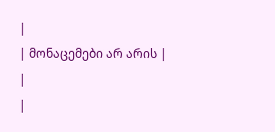|
| მონაცემები არ არის |
|
|